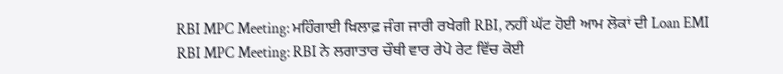RBI MPC Meeting: ਮਹਿੰਗਾਈ ਖ਼ਿਲਾਫ਼ ਜੰਗ ਜਾਰੀ ਰਖੇਗੀ RBI, ਨਹੀਂ ਘੱਟ ਹੋਈ ਆਮ ਲੋਕਾਂ ਦੀ Loan EMI
RBI MPC Meeting: RBI ਨੇ ਲਗਾਤਾਰ ਚੌਥੀ ਵਾਰ ਰੇਪੋ ਰੇਟ ਵਿੱਚ ਕੋਈ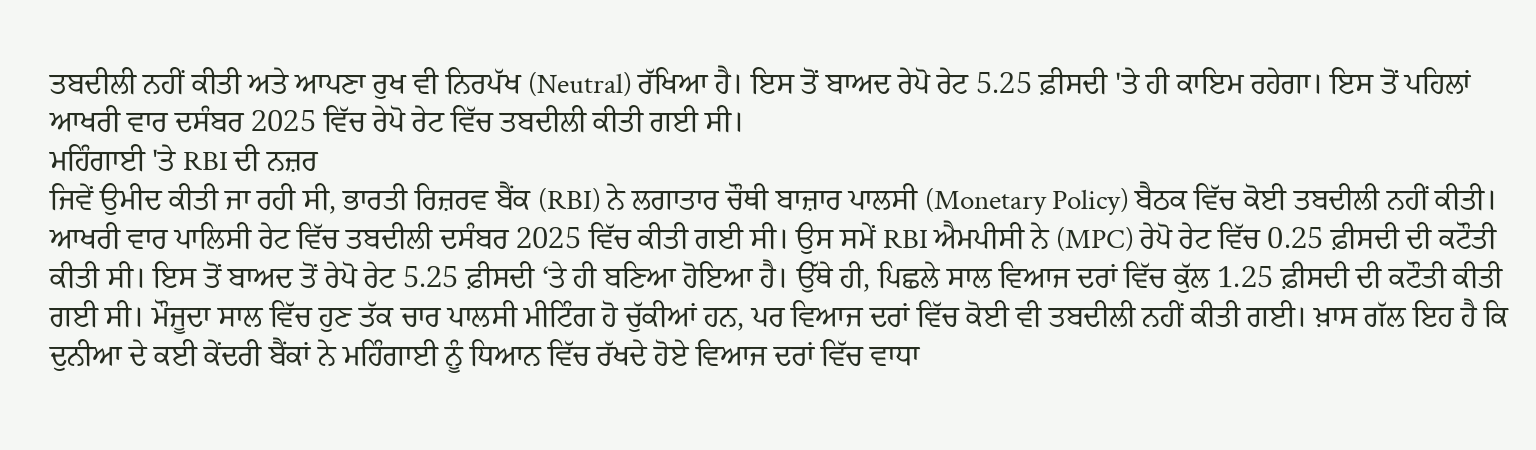ਤਬਦੀਲੀ ਨਹੀਂ ਕੀਤੀ ਅਤੇ ਆਪਣਾ ਰੁਖ ਵੀ ਨਿਰਪੱਖ (Neutral) ਰੱਖਿਆ ਹੈ। ਇਸ ਤੋਂ ਬਾਅਦ ਰੇਪੋ ਰੇਟ 5.25 ਫ਼ੀਸਦੀ 'ਤੇ ਹੀ ਕਾਇਮ ਰਹੇਗਾ। ਇਸ ਤੋਂ ਪਹਿਲਾਂ ਆਖਰੀ ਵਾਰ ਦਸੰਬਰ 2025 ਵਿੱਚ ਰੇਪੋ ਰੇਟ ਵਿੱਚ ਤਬਦੀਲੀ ਕੀਤੀ ਗਈ ਸੀ।
ਮਹਿੰਗਾਈ 'ਤੇ RBI ਦੀ ਨਜ਼ਰ
ਜਿਵੇਂ ਉਮੀਦ ਕੀਤੀ ਜਾ ਰਹੀ ਸੀ, ਭਾਰਤੀ ਰਿਜ਼ਰਵ ਬੈਂਕ (RBI) ਨੇ ਲਗਾਤਾਰ ਚੌਥੀ ਬਾਜ਼ਾਰ ਪਾਲਸੀ (Monetary Policy) ਬੈਠਕ ਵਿੱਚ ਕੋਈ ਤਬਦੀਲੀ ਨਹੀਂ ਕੀਤੀ। ਆਖਰੀ ਵਾਰ ਪਾਲਿਸੀ ਰੇਟ ਵਿੱਚ ਤਬਦੀਲੀ ਦਸੰਬਰ 2025 ਵਿੱਚ ਕੀਤੀ ਗਈ ਸੀ। ਉਸ ਸਮੇਂ RBI ਐਮਪੀਸੀ ਨੇ (MPC) ਰੇਪੋ ਰੇਟ ਵਿੱਚ 0.25 ਫ਼ੀਸਦੀ ਦੀ ਕਟੌਤੀ ਕੀਤੀ ਸੀ। ਇਸ ਤੋਂ ਬਾਅਦ ਤੋਂ ਰੇਪੋ ਰੇਟ 5.25 ਫ਼ੀਸਦੀ ‘ਤੇ ਹੀ ਬਣਿਆ ਹੋਇਆ ਹੈ। ਉੱਥੇ ਹੀ, ਪਿਛਲੇ ਸਾਲ ਵਿਆਜ ਦਰਾਂ ਵਿੱਚ ਕੁੱਲ 1.25 ਫ਼ੀਸਦੀ ਦੀ ਕਟੌਤੀ ਕੀਤੀ ਗਈ ਸੀ। ਮੌਜੂਦਾ ਸਾਲ ਵਿੱਚ ਹੁਣ ਤੱਕ ਚਾਰ ਪਾਲਸੀ ਮੀਟਿੰਗ ਹੋ ਚੁੱਕੀਆਂ ਹਨ, ਪਰ ਵਿਆਜ ਦਰਾਂ ਵਿੱਚ ਕੋਈ ਵੀ ਤਬਦੀਲੀ ਨਹੀਂ ਕੀਤੀ ਗਈ। ਖ਼ਾਸ ਗੱਲ ਇਹ ਹੈ ਕਿ ਦੁਨੀਆ ਦੇ ਕਈ ਕੇਂਦਰੀ ਬੈਂਕਾਂ ਨੇ ਮਹਿੰਗਾਈ ਨੂੰ ਧਿਆਨ ਵਿੱਚ ਰੱਖਦੇ ਹੋਏ ਵਿਆਜ ਦਰਾਂ ਵਿੱਚ ਵਾਧਾ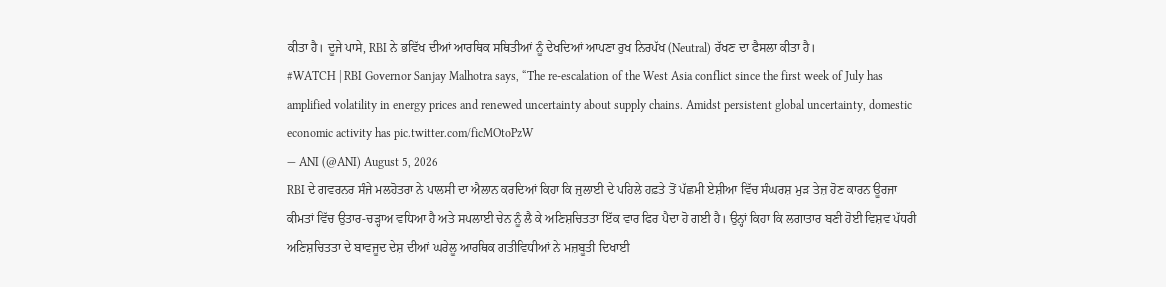ਕੀਤਾ ਹੈ। ਦੂਜੇ ਪਾਸੇ, RBI ਨੇ ਭਵਿੱਖ ਦੀਆਂ ਆਰਥਿਕ ਸਥਿਤੀਆਂ ਨੂੰ ਦੇਖਦਿਆਂ ਆਪਣਾ ਰੁਖ ਨਿਰਪੱਖ (Neutral) ਰੱਖਣ ਦਾ ਫੈਸਲਾ ਕੀਤਾ ਹੈ।
#WATCH | RBI Governor Sanjay Malhotra says, “The re-escalation of the West Asia conflict since the first week of July has amplified volatility in energy prices and renewed uncertainty about supply chains. Amidst persistent global uncertainty, domestic economic activity has pic.twitter.com/ficMOtoPzW
— ANI (@ANI) August 5, 2026
RBI ਦੇ ਗਵਰਨਰ ਸੰਜੇ ਮਲਹੋਤਰਾ ਨੇ ਪਾਲਸੀ ਦਾ ਐਲਾਨ ਕਰਦਿਆਂ ਕਿਹਾ ਕਿ ਜੁਲਾਈ ਦੇ ਪਹਿਲੇ ਹਫ਼ਤੇ ਤੋਂ ਪੱਛਮੀ ਏਸ਼ੀਆ ਵਿੱਚ ਸੰਘਰਸ਼ ਮੁੜ ਤੇਜ਼ ਹੋਣ ਕਾਰਨ ਊਰਜਾ ਕੀਮਤਾਂ ਵਿੱਚ ਉਤਾਰ-ਚੜ੍ਹਾਅ ਵਧਿਆ ਹੈ ਅਤੇ ਸਪਲਾਈ ਚੇਨ ਨੂੰ ਲੈ ਕੇ ਅਣਿਸ਼ਚਿਤਤਾ ਇੱਕ ਵਾਰ ਫਿਰ ਪੈਦਾ ਹੋ ਗਈ ਹੈ। ਉਨ੍ਹਾਂ ਕਿਹਾ ਕਿ ਲਗਾਤਾਰ ਬਣੀ ਹੋਈ ਵਿਸ਼ਵ ਪੱਧਰੀ ਅਣਿਸ਼ਚਿਤਤਾ ਦੇ ਬਾਵਜੂਦ ਦੇਸ਼ ਦੀਆਂ ਘਰੇਲੂ ਆਰਥਿਕ ਗਤੀਵਿਧੀਆਂ ਨੇ ਮਜ਼ਬੂਤੀ ਦਿਖਾਈ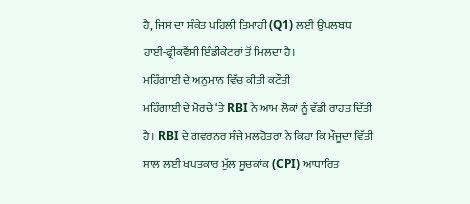ਹੈ, ਜਿਸ ਦਾ ਸੰਕੇਤ ਪਹਿਲੀ ਤਿਮਾਹੀ (Q1) ਲਈ ਉਪਲਬਧ ਹਾਈ-ਫ੍ਰੀਕਵੈਂਸੀ ਇੰਡੀਕੇਟਰਾਂ ਤੋਂ ਮਿਲਦਾ ਹੈ।
ਮਹਿੰਗਾਈ ਦੇ ਅਨੁਮਾਨ ਵਿੱਚ ਕੀਤੀ ਕਟੌਤੀ
ਮਹਿੰਗਾਈ ਦੇ ਮੋਰਚੇ ‘ਤੇ RBI ਨੇ ਆਮ ਲੋਕਾਂ ਨੂੰ ਵੱਡੀ ਰਾਹਤ ਦਿੱਤੀ ਹੈ। RBI ਦੇ ਗਵਰਨਰ ਸੰਜੇ ਮਲਹੋਤਰਾ ਨੇ ਕਿਹਾ ਕਿ ਮੌਜੂਦਾ ਵਿੱਤੀ ਸਾਲ ਲਈ ਖਪਤਕਾਰ ਮੁੱਲ ਸੂਚਕਾਂਕ (CPI) ਆਧਾਰਿਤ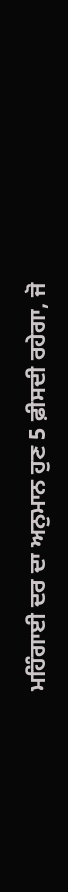ਮਹਿੰਗਾਈ ਦਰ ਦਾ ਅਨੁਮਾਨ ਹੁਣ 5 ਫ਼ੀਸਦੀ ਰਹੇਗਾ, ਜੋ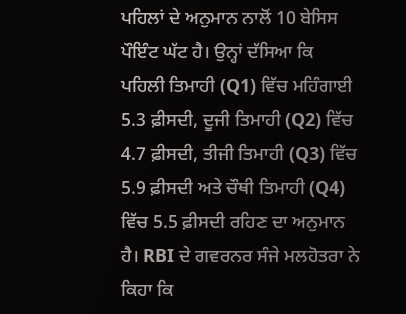ਪਹਿਲਾਂ ਦੇ ਅਨੁਮਾਨ ਨਾਲੋਂ 10 ਬੇਸਿਸ ਪੌਇੰਟ ਘੱਟ ਹੈ। ਉਨ੍ਹਾਂ ਦੱਸਿਆ ਕਿ ਪਹਿਲੀ ਤਿਮਾਹੀ (Q1) ਵਿੱਚ ਮਹਿੰਗਾਈ 5.3 ਫ਼ੀਸਦੀ, ਦੂਜੀ ਤਿਮਾਹੀ (Q2) ਵਿੱਚ 4.7 ਫ਼ੀਸਦੀ, ਤੀਜੀ ਤਿਮਾਹੀ (Q3) ਵਿੱਚ 5.9 ਫ਼ੀਸਦੀ ਅਤੇ ਚੌਥੀ ਤਿਮਾਹੀ (Q4) ਵਿੱਚ 5.5 ਫ਼ੀਸਦੀ ਰਹਿਣ ਦਾ ਅਨੁਮਾਨ ਹੈ। RBI ਦੇ ਗਵਰਨਰ ਸੰਜੇ ਮਲਹੋਤਰਾ ਨੇ ਕਿਹਾ ਕਿ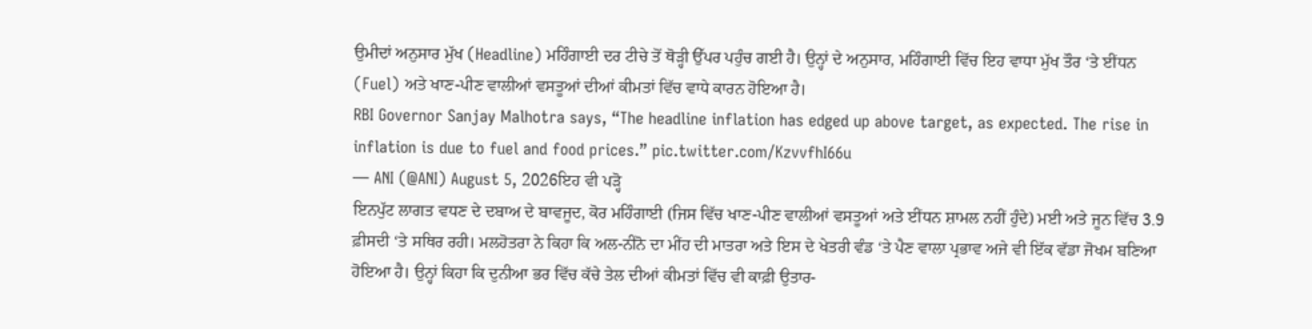ਉਮੀਦਾਂ ਅਨੁਸਾਰ ਮੁੱਖ (Headline) ਮਹਿੰਗਾਈ ਦਰ ਟੀਚੇ ਤੋਂ ਥੋੜ੍ਹੀ ਉੱਪਰ ਪਹੁੰਚ ਗਈ ਹੈ। ਉਨ੍ਹਾਂ ਦੇ ਅਨੁਸਾਰ, ਮਹਿੰਗਾਈ ਵਿੱਚ ਇਹ ਵਾਧਾ ਮੁੱਖ ਤੌਰ ‘ਤੇ ਈਂਧਨ (Fuel) ਅਤੇ ਖਾਣ-ਪੀਣ ਵਾਲੀਆਂ ਵਸਤੂਆਂ ਦੀਆਂ ਕੀਮਤਾਂ ਵਿੱਚ ਵਾਧੇ ਕਾਰਨ ਹੋਇਆ ਹੈ।
RBI Governor Sanjay Malhotra says, “The headline inflation has edged up above target, as expected. The rise in inflation is due to fuel and food prices.” pic.twitter.com/KzvvfhI66u
— ANI (@ANI) August 5, 2026ਇਹ ਵੀ ਪੜ੍ਹੋ
ਇਨਪੁੱਟ ਲਾਗਤ ਵਧਣ ਦੇ ਦਬਾਅ ਦੇ ਬਾਵਜੂਦ, ਕੋਰ ਮਹਿੰਗਾਈ (ਜਿਸ ਵਿੱਚ ਖਾਣ-ਪੀਣ ਵਾਲੀਆਂ ਵਸਤੂਆਂ ਅਤੇ ਈਂਧਨ ਸ਼ਾਮਲ ਨਹੀਂ ਹੁੰਦੇ) ਮਈ ਅਤੇ ਜੂਨ ਵਿੱਚ 3.9 ਫ਼ੀਸਦੀ ‘ਤੇ ਸਥਿਰ ਰਹੀ। ਮਲਹੋਤਰਾ ਨੇ ਕਿਹਾ ਕਿ ਅਲ-ਨੀਨੋ ਦਾ ਮੀਂਹ ਦੀ ਮਾਤਰਾ ਅਤੇ ਇਸ ਦੇ ਖੇਤਰੀ ਵੰਡ ‘ਤੇ ਪੈਣ ਵਾਲਾ ਪ੍ਰਭਾਵ ਅਜੇ ਵੀ ਇੱਕ ਵੱਡਾ ਜੋਖਮ ਬਣਿਆ ਹੋਇਆ ਹੈ। ਉਨ੍ਹਾਂ ਕਿਹਾ ਕਿ ਦੁਨੀਆ ਭਰ ਵਿੱਚ ਕੱਚੇ ਤੇਲ ਦੀਆਂ ਕੀਮਤਾਂ ਵਿੱਚ ਵੀ ਕਾਫ਼ੀ ਉਤਾਰ-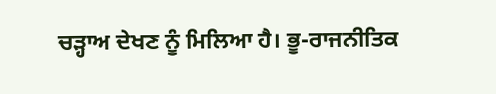ਚੜ੍ਹਾਅ ਦੇਖਣ ਨੂੰ ਮਿਲਿਆ ਹੈ। ਭੂ-ਰਾਜਨੀਤਿਕ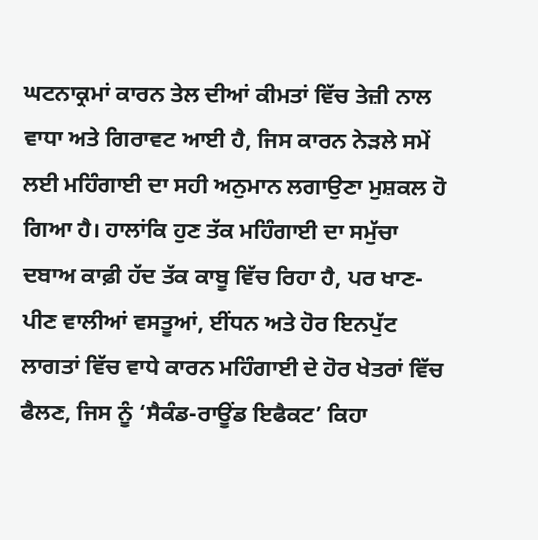ਘਟਨਾਕ੍ਰਮਾਂ ਕਾਰਨ ਤੇਲ ਦੀਆਂ ਕੀਮਤਾਂ ਵਿੱਚ ਤੇਜ਼ੀ ਨਾਲ ਵਾਧਾ ਅਤੇ ਗਿਰਾਵਟ ਆਈ ਹੈ, ਜਿਸ ਕਾਰਨ ਨੇੜਲੇ ਸਮੇਂ ਲਈ ਮਹਿੰਗਾਈ ਦਾ ਸਹੀ ਅਨੁਮਾਨ ਲਗਾਉਣਾ ਮੁਸ਼ਕਲ ਹੋ ਗਿਆ ਹੈ। ਹਾਲਾਂਕਿ ਹੁਣ ਤੱਕ ਮਹਿੰਗਾਈ ਦਾ ਸਮੁੱਚਾ ਦਬਾਅ ਕਾਫ਼ੀ ਹੱਦ ਤੱਕ ਕਾਬੂ ਵਿੱਚ ਰਿਹਾ ਹੈ, ਪਰ ਖਾਣ-ਪੀਣ ਵਾਲੀਆਂ ਵਸਤੂਆਂ, ਈਂਧਨ ਅਤੇ ਹੋਰ ਇਨਪੁੱਟ ਲਾਗਤਾਂ ਵਿੱਚ ਵਾਧੇ ਕਾਰਨ ਮਹਿੰਗਾਈ ਦੇ ਹੋਰ ਖੇਤਰਾਂ ਵਿੱਚ ਫੈਲਣ, ਜਿਸ ਨੂੰ ‘ਸੈਕੰਡ-ਰਾਊਂਡ ਇਫੈਕਟ’ ਕਿਹਾ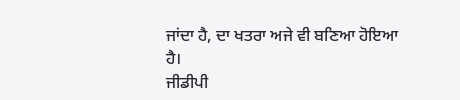ਜਾਂਦਾ ਹੈ, ਦਾ ਖਤਰਾ ਅਜੇ ਵੀ ਬਣਿਆ ਹੋਇਆ ਹੈ।
ਜੀਡੀਪੀ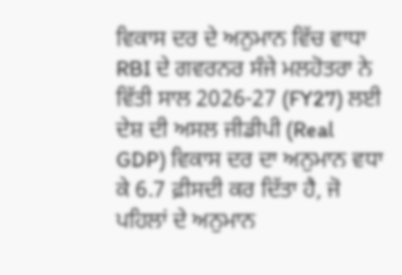ਵਿਕਾਸ ਦਰ ਦੇ ਅਨੁਮਾਨ ਵਿੱਚ ਵਾਧਾ
RBI ਦੇ ਗਵਰਨਰ ਸੰਜੇ ਮਲਹੋਤਰਾ ਨੇ ਵਿੱਤੀ ਸਾਲ 2026-27 (FY27) ਲਈ ਦੇਸ਼ ਦੀ ਅਸਲ ਜੀਡੀਪੀ (Real GDP) ਵਿਕਾਸ ਦਰ ਦਾ ਅਨੁਮਾਨ ਵਧਾ ਕੇ 6.7 ਫ਼ੀਸਦੀ ਕਰ ਦਿੱਤਾ ਹੈ, ਜੋ ਪਹਿਲਾਂ ਦੇ ਅਨੁਮਾਨ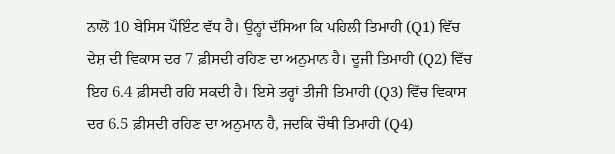ਨਾਲੋਂ 10 ਬੇਸਿਸ ਪੌਇੰਟ ਵੱਧ ਹੈ। ਉਨ੍ਹਾਂ ਦੱਸਿਆ ਕਿ ਪਹਿਲੀ ਤਿਮਾਹੀ (Q1) ਵਿੱਚ ਦੇਸ਼ ਦੀ ਵਿਕਾਸ ਦਰ 7 ਫ਼ੀਸਦੀ ਰਹਿਣ ਦਾ ਅਨੁਮਾਨ ਹੈ। ਦੂਜੀ ਤਿਮਾਹੀ (Q2) ਵਿੱਚ ਇਹ 6.4 ਫ਼ੀਸਦੀ ਰਹਿ ਸਕਦੀ ਹੈ। ਇਸੇ ਤਰ੍ਹਾਂ ਤੀਜੀ ਤਿਮਾਹੀ (Q3) ਵਿੱਚ ਵਿਕਾਸ ਦਰ 6.5 ਫ਼ੀਸਦੀ ਰਹਿਣ ਦਾ ਅਨੁਮਾਨ ਹੈ, ਜਦਕਿ ਚੌਥੀ ਤਿਮਾਹੀ (Q4)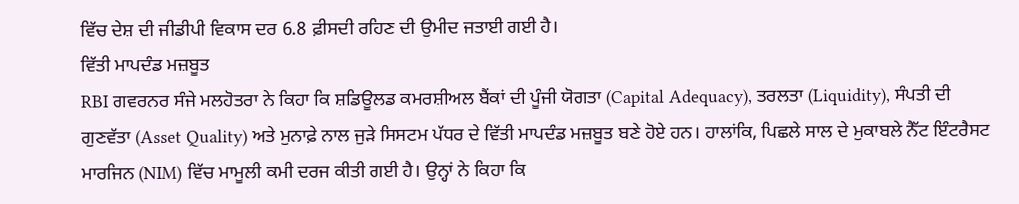ਵਿੱਚ ਦੇਸ਼ ਦੀ ਜੀਡੀਪੀ ਵਿਕਾਸ ਦਰ 6.8 ਫ਼ੀਸਦੀ ਰਹਿਣ ਦੀ ਉਮੀਦ ਜਤਾਈ ਗਈ ਹੈ।
ਵਿੱਤੀ ਮਾਪਦੰਡ ਮਜ਼ਬੂਤ
RBI ਗਵਰਨਰ ਸੰਜੇ ਮਲਹੋਤਰਾ ਨੇ ਕਿਹਾ ਕਿ ਸ਼ਡਿਊਲਡ ਕਮਰਸ਼ੀਅਲ ਬੈਂਕਾਂ ਦੀ ਪੂੰਜੀ ਯੋਗਤਾ (Capital Adequacy), ਤਰਲਤਾ (Liquidity), ਸੰਪਤੀ ਦੀ ਗੁਣਵੱਤਾ (Asset Quality) ਅਤੇ ਮੁਨਾਫ਼ੇ ਨਾਲ ਜੁੜੇ ਸਿਸਟਮ ਪੱਧਰ ਦੇ ਵਿੱਤੀ ਮਾਪਦੰਡ ਮਜ਼ਬੂਤ ਬਣੇ ਹੋਏ ਹਨ। ਹਾਲਾਂਕਿ, ਪਿਛਲੇ ਸਾਲ ਦੇ ਮੁਕਾਬਲੇ ਨੈੱਟ ਇੰਟਰੈਸਟ ਮਾਰਜਿਨ (NIM) ਵਿੱਚ ਮਾਮੂਲੀ ਕਮੀ ਦਰਜ ਕੀਤੀ ਗਈ ਹੈ। ਉਨ੍ਹਾਂ ਨੇ ਕਿਹਾ ਕਿ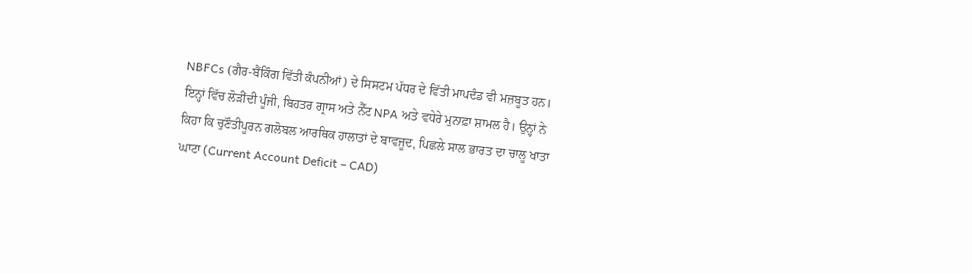NBFCs (ਗੈਰ-ਬੈਂਕਿੰਗ ਵਿੱਤੀ ਕੰਪਨੀਆਂ) ਦੇ ਸਿਸਟਮ ਪੱਧਰ ਦੇ ਵਿੱਤੀ ਮਾਪਦੰਡ ਵੀ ਮਜ਼ਬੂਤ ਹਨ। ਇਨ੍ਹਾਂ ਵਿੱਚ ਲੋੜੀਂਦੀ ਪੂੰਜੀ, ਬਿਹਤਰ ਗ੍ਰਾਸ ਅਤੇ ਨੈੱਟ NPA ਅਤੇ ਵਧੇਰੇ ਮੁਨਾਫ਼ਾ ਸ਼ਾਮਲ ਹੈ। ਉਨ੍ਹਾਂ ਨੇ ਕਿਹਾ ਕਿ ਚੁਣੌਤੀਪੂਰਨ ਗਲੋਬਲ ਆਰਥਿਕ ਹਾਲਾਤਾਂ ਦੇ ਬਾਵਜੂਦ, ਪਿਛਲੇ ਸਾਲ ਭਾਰਤ ਦਾ ਚਾਲੂ ਖਾਤਾ ਘਾਟਾ (Current Account Deficit – CAD)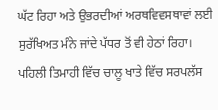ਘੱਟ ਰਿਹਾ ਅਤੇ ਉਭਰਦੀਆਂ ਅਰਥਵਿਵਸਥਾਵਾਂ ਲਈ ਸੁਰੱਖਿਅਤ ਮੰਨੇ ਜਾਂਦੇ ਪੱਧਰ ਤੋਂ ਵੀ ਹੇਠਾਂ ਰਿਹਾ।
ਪਹਿਲੀ ਤਿਮਾਹੀ ਵਿੱਚ ਚਾਲੂ ਖਾਤੇ ਵਿੱਚ ਸਰਪਲੱਸ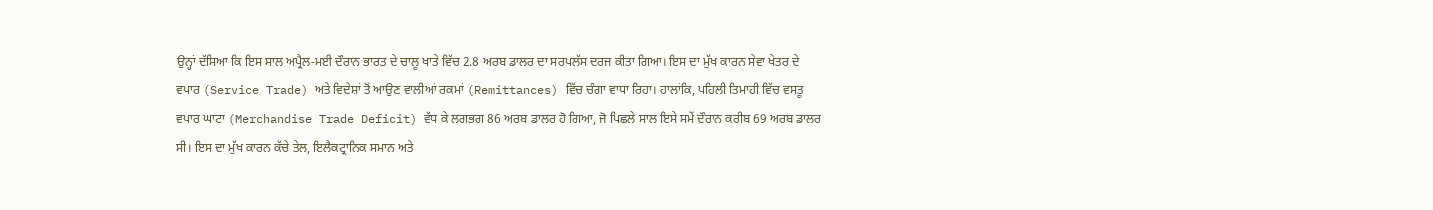ਉਨ੍ਹਾਂ ਦੱਸਿਆ ਕਿ ਇਸ ਸਾਲ ਅਪ੍ਰੈਲ-ਮਈ ਦੌਰਾਨ ਭਾਰਤ ਦੇ ਚਾਲੂ ਖਾਤੇ ਵਿੱਚ 2.8 ਅਰਬ ਡਾਲਰ ਦਾ ਸਰਪਲੱਸ ਦਰਜ ਕੀਤਾ ਗਿਆ। ਇਸ ਦਾ ਮੁੱਖ ਕਾਰਨ ਸੇਵਾ ਖੇਤਰ ਦੇ ਵਪਾਰ (Service Trade) ਅਤੇ ਵਿਦੇਸ਼ਾਂ ਤੋਂ ਆਉਣ ਵਾਲੀਆਂ ਰਕਮਾਂ (Remittances) ਵਿੱਚ ਚੰਗਾ ਵਾਧਾ ਰਿਹਾ। ਹਾਲਾਂਕਿ, ਪਹਿਲੀ ਤਿਮਾਹੀ ਵਿੱਚ ਵਸਤੂ ਵਪਾਰ ਘਾਟਾ (Merchandise Trade Deficit) ਵੱਧ ਕੇ ਲਗਭਗ 86 ਅਰਬ ਡਾਲਰ ਹੋ ਗਿਆ, ਜੋ ਪਿਛਲੇ ਸਾਲ ਇਸੇ ਸਮੇਂ ਦੌਰਾਨ ਕਰੀਬ 69 ਅਰਬ ਡਾਲਰ ਸੀ। ਇਸ ਦਾ ਮੁੱਖ ਕਾਰਨ ਕੱਚੇ ਤੇਲ, ਇਲੈਕਟ੍ਰਾਨਿਕ ਸਮਾਨ ਅਤੇ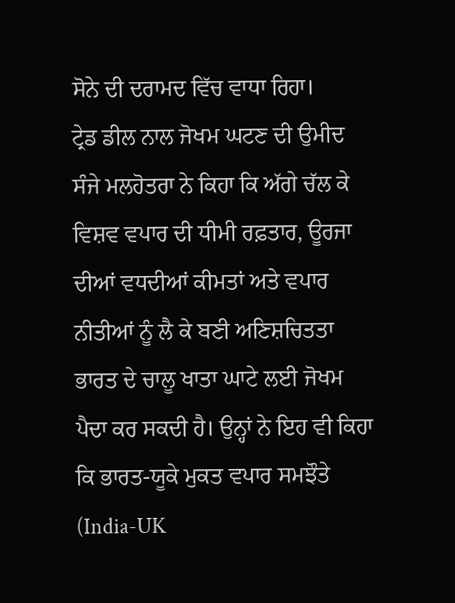ਸੋਨੇ ਦੀ ਦਰਾਮਦ ਵਿੱਚ ਵਾਧਾ ਰਿਹਾ।
ਟ੍ਰੇਡ ਡੀਲ ਨਾਲ ਜੋਖਮ ਘਟਣ ਦੀ ਉਮੀਦ
ਸੰਜੇ ਮਲਹੋਤਰਾ ਨੇ ਕਿਹਾ ਕਿ ਅੱਗੇ ਚੱਲ ਕੇ ਵਿਸ਼ਵ ਵਪਾਰ ਦੀ ਧੀਮੀ ਰਫ਼ਤਾਰ, ਊਰਜਾ ਦੀਆਂ ਵਧਦੀਆਂ ਕੀਮਤਾਂ ਅਤੇ ਵਪਾਰ ਨੀਤੀਆਂ ਨੂੰ ਲੈ ਕੇ ਬਣੀ ਅਣਿਸ਼ਚਿਤਤਾ ਭਾਰਤ ਦੇ ਚਾਲੂ ਖਾਤਾ ਘਾਟੇ ਲਈ ਜੋਖਮ ਪੈਦਾ ਕਰ ਸਕਦੀ ਹੈ। ਉਨ੍ਹਾਂ ਨੇ ਇਹ ਵੀ ਕਿਹਾ ਕਿ ਭਾਰਤ-ਯੂਕੇ ਮੁਕਤ ਵਪਾਰ ਸਮਝੌਤੇ (India-UK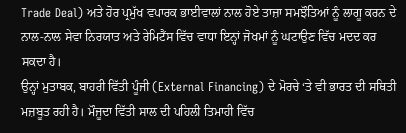Trade Deal) ਅਤੇ ਹੋਰ ਪ੍ਰਮੁੱਖ ਵਪਾਰਕ ਭਾਈਵਾਲਾਂ ਨਾਲ ਹੋਏ ਤਾਜ਼ਾ ਸਮਝੌਤਿਆਂ ਨੂੰ ਲਾਗੂ ਕਰਨ ਦੇ ਨਾਲ-ਨਾਲ ਸੇਵਾ ਨਿਰਯਾਤ ਅਤੇ ਰੇਮਿਟੈਂਸ ਵਿੱਚ ਵਾਧਾ ਇਨ੍ਹਾਂ ਜੋਖਮਾਂ ਨੂੰ ਘਟਾਉਣ ਵਿੱਚ ਮਦਦ ਕਰ ਸਕਦਾ ਹੈ।
ਉਨ੍ਹਾਂ ਮੁਤਾਬਕ, ਬਾਹਰੀ ਵਿੱਤੀ ਪੂੰਜੀ (External Financing) ਦੇ ਮੋਰਚੇ ‘ਤੇ ਵੀ ਭਾਰਤ ਦੀ ਸਥਿਤੀ ਮਜ਼ਬੂਤ ਰਹੀ ਹੈ। ਮੌਜੂਦਾ ਵਿੱਤੀ ਸਾਲ ਦੀ ਪਹਿਲੀ ਤਿਮਾਹੀ ਵਿੱਚ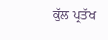ਕੁੱਲ ਪ੍ਰਤੱਖ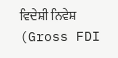ਵਿਦੇਸ਼ੀ ਨਿਵੇਸ਼ (Gross FDI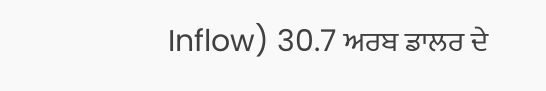Inflow) 30.7 ਅਰਬ ਡਾਲਰ ਦੇ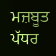ਮਜ਼ਬੂਤ ਪੱਧਰ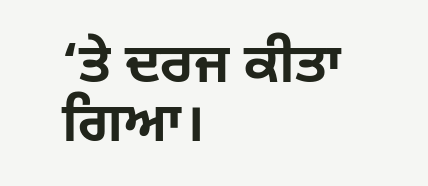‘ਤੇ ਦਰਜ ਕੀਤਾ ਗਿਆ।